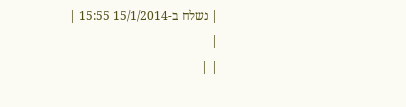| נשלח ב-15/1/2014 15:55 |
|
| |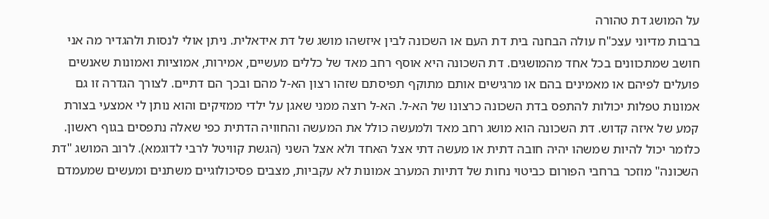על המושג דת טהורה
ברבות מדיוני עצכ"ח עולה הבחנה בית דת העם או השכונה לבין איזשהו מושג של דת אידאלית. ניתן אולי לנסות ולהגדיר מה אני חושב שמתכוונים בכל אחד מהמושגים. דת השכונה היא אוסף רחב מאד של כללים מעשיים, אמירות, אמוציות ואמונות שאנשים פועלים לפיהם או מאמינים בהם או מרגישים אותם מתוקף תפיסתם שזהו רצון הא-ל מהם ובכך הם דתיים. לצורך הגדרה זו גם אמונות טפלות יכולות להתפס בדת השכונה כרצונו של הא-ל. הא-ל רוצה ממני שאגן על ילדי ממזיקים והוא נותן לי אמצעי בצורת קמע של איזה קדוש. דת השכונה הוא מושג רחב מאד ולמעשה כולל את המעשה והחוויה הדתית כפי שאלה נתפסים בגוף ראשון. כלומר יכול להיות שמשהו יהיה חובה דתית או מעשה דתי אצל האחד ולא אצל השני (הגשת קוויטל לרבי לדוגמא). לרוב המושג "דת השכונה" מוזכר ברחבי הפורום כביטוי נחות של דתיות המערב אמונות לא עקביות, מצבים פסיכולוגיים משתנים ומעשים שמעמדם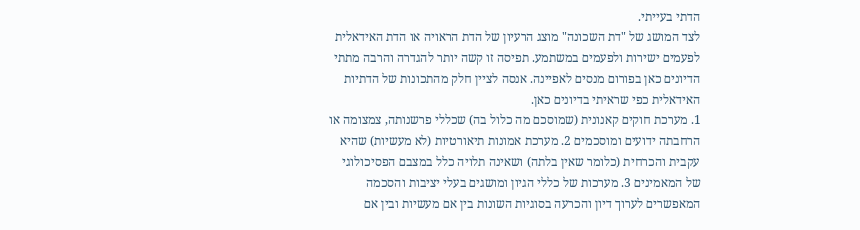הדתי בעייתי.
לצד המושג של "דת השכונה" מוצג הרעיון של הדת הראויה או הדת האידאלית לפעמים ישירות ולפעמים במשתמע. תפיסה זו קשה יותר להגדרה והרבה מתתי הדיונים כאן בפורום מנסים לאפיינה. אנסה לציין חלק מהתכונות של הדתיות האידאלית כפי שראיתי בדיונים כאן.
1. מערכת חוקים קאנונית (שמוסכם מה כלול בה) שכללי פרשנותה, צמצומה או הרחבתה ידועים ומוסכמים 2. מערכת אמונות תיאורטיות (לא מעשיות) שהיא עקבית והכרחית (כלומר שאין בלתה) ושאינה תלויה כלל במצבם הפסיכולוגי של המאמינים 3. מערכות של כללי הגיון ומושגים בעלי יציבות והסכמה המאפשרים לערוך דיון והכרעה בסוגיות השונות בין אם מעשיות ובין אם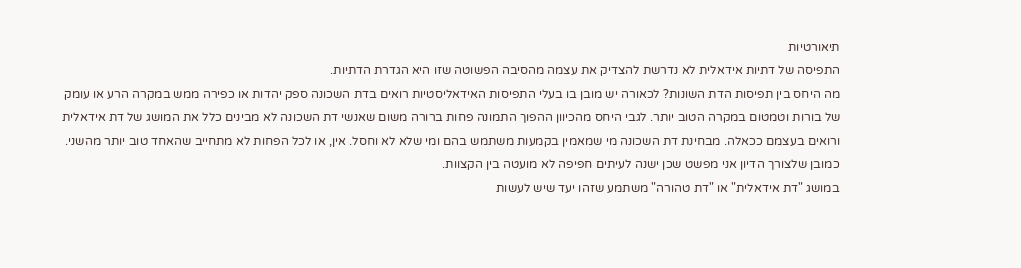תיאורטיות
התפיסה של דתיות אידאלית לא נדרשת להצדיק את עצמה מהסיבה הפשוטה שזו היא הגדרת הדתיות.
מה היחס בין תפיסות הדת השונות? לכאורה יש מובן בו בעלי התפיסות האידאליסטיות רואים בדת השכונה ספק יהדות או כפירה ממש במקרה הרע או עומק של בורות וטמטום במקרה הטוב יותר. לגבי היחס מהכיוון ההפוך התמונה פחות ברורה משום שאנשי דת השכונה לא מבינים כלל את המושג של דת אידאלית ורואים בעצמם ככאלה. מבחינת דת השכונה מי שמאמין בקמעות משתמש בהם ומי שלא לא וחסל. אין, או לכל הפחות לא מתחייב שהאחד טוב יותר מהשני. כמובן שלצורך הדיון אני מפשט שכן ישנה לעיתים חפיפה לא מועטה בין הקצוות.
במושג "דת אידאלית" או "דת טהורה" משתמע שזהו יעד שיש לעשות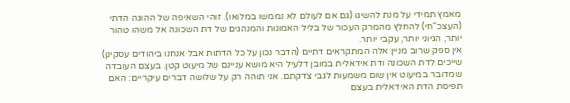מאמץ תמידי על מנת להשיגו (גם אם לעולם לא נממשו במלואו). זוהי השאיפה של ההוגה הדתי (העצכ"חי) להחלץ מהמרק העכור של בליל האמונות והמנהגים של דת השכונה אל משהו טהור יותר, הגיוני יותר, עקבי יותר.
אין ספק שרוב מניין אלה המתקראים דתיים (הדבר נכון על כל הדתות אבל אנחנו ביהודים עסקינן) שייכים לדת השכונה ודת אידאלית במובן דלעיל היא מושא עניינם של מיעוט קטן. בעצם העובדה שמדובר במיעוט אין שום משמעות לגבי צדקתם. אני תוהה רק על שלושה דברים עיקריים: האם תפיסת הדת האידאלית בעצם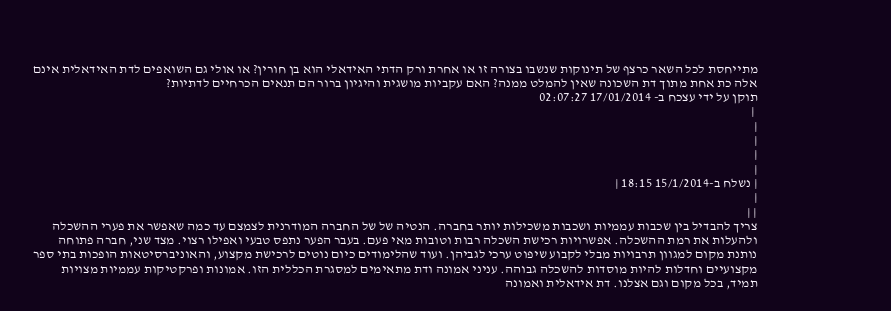מתייחסת לכל השאר כרצף של תינוקות שנשבו בצורה זו או אחרת ורק הדתי האידאלי הוא בן חורין? או אולי גם השואפים לדת האידאלית אינם אלה כת אחת מתוך דת השכונה שאין להמלט ממנה? האם עקביות מושגית והיגיון ברור הם תנאים הכרחיים לדתיות?
תוקן על ידי עצכח ב- 17/01/2014 02:07:27
 |
|
|
|
|
| נשלח ב-15/1/2014 18:15 |
|
| |
צריך להבדיל בין שכבות עממיות ושכבות משכילות יותר בחברה. הנטיה של של החברה המודרנית לצמצם עד כמה שאפשר את פערי ההשכלה ולהעלות את רמת ההשכלה. אפשרויות רכישת השכלה רבות וטובות מאי פעם. בעבר הפער נתפס טבעי ואפילו רצוי. מצד שני, חברה פתוחה נותנת מקום למגוון תרבויות מבלי לקבוע שיפוט ערכי לגביהן. ועוד שהלימודים כיום נוטים לרכישת מקצוע, והאוניברסיטאות הופכות בתי ספר מקצועיים וחדלות להיות מוסדות להשכלה גבוהה. עניני אמונה ודת מתאימים למסגרת הכללית הזו. אמונות ופרקטיקות עממיות מצויות תמיד, בכל מקום וגם אצלנו. דת אידאלית ואמונה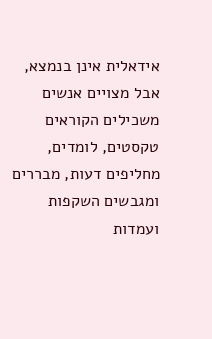אידאלית אינן בנמצא, אבל מצויים אנשים משכילים הקוראים טקסטים, לומדים, מחליפים דעות, מבררים ומגבשים השקפות ועמדות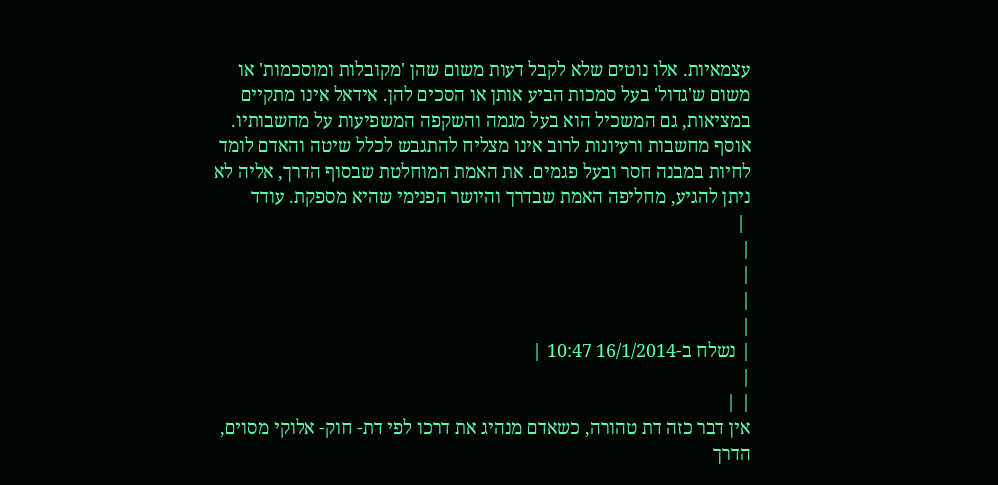עצמאיות. אלו נוטים שלא לקבל דעות משום שהן 'מקובלות ומוסכמות' או משום ש'גדול' בעל סמכות הביע אותן או הסכים להן. אידאל אינו מתקיים במציאות, גם המשכיל הוא בעל מגמה והשקפה המשפיעות על מחשבותיו. אוסף מחשבות ורעיונות לרוב אינו מצליח להתגבש לכלל שיטה והאדם לומד לחיות במבנה חסר ובעל פגמים. את האמת המוחלטת שבסוף הדרך, אליה לא ניתן להגיע, מחליפה האמת שבדרך והיושר הפנימי שהיא מספקת. עודד
 |
|
|
|
|
| נשלח ב-16/1/2014 10:47 |
|
| |
אין דבר כזה דת טהורה, כשאדם מנהיג את דרכו לפי דת- חוק- אלוקי מסוים, הדרך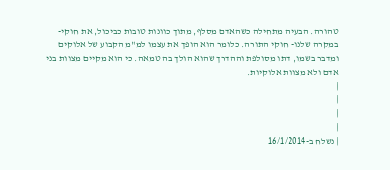טהורה. הבעיה מתחילה כשהאדם מסלף, מתוך כוונות טובות כביכול, את חוקי-במקרה שלנו- חוקי התורה. כלומר הוא הופך את עצמו למ"מ הקבוע של אלוקים ומדבר בשמו, דתו מסולפת וההדרך שהוא הולך בה טמאה. כי הוא מקיים מצוות בני אדם ולא מצוות אלוקיות.
|
|
|
|
| נשלח ב-16/1/2014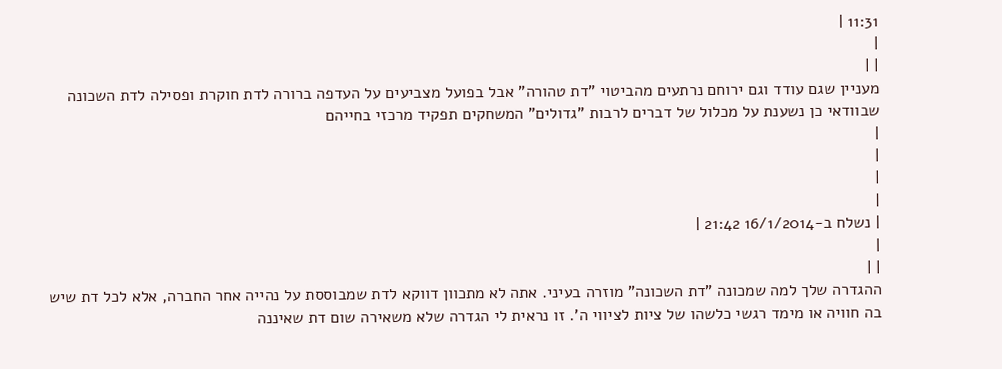11:31 |
|
| |
מעניין שגם עודד וגם ירוחם נרתעים מהביטוי "דת טהורה" אבל בפועל מצביעים על העדפה ברורה לדת חוקרת ופסילה לדת השכונה שבוודאי כן נשענת על מכלול של דברים לרבות "גדולים" המשחקים תפקיד מרכזי בחייהם
|
|
|
|
| נשלח ב-16/1/2014 21:42 |
|
| |
ההגדרה שלך למה שמכונה "דת השכונה" מוזרה בעיני. אתה לא מתכוון דווקא לדת שמבוססת על נהייה אחר החברה, אלא לכל דת שיש בה חוויה או מימד רגשי כלשהו של ציות לציווי ה'. זו נראית לי הגדרה שלא משאירה שום דת שאיננה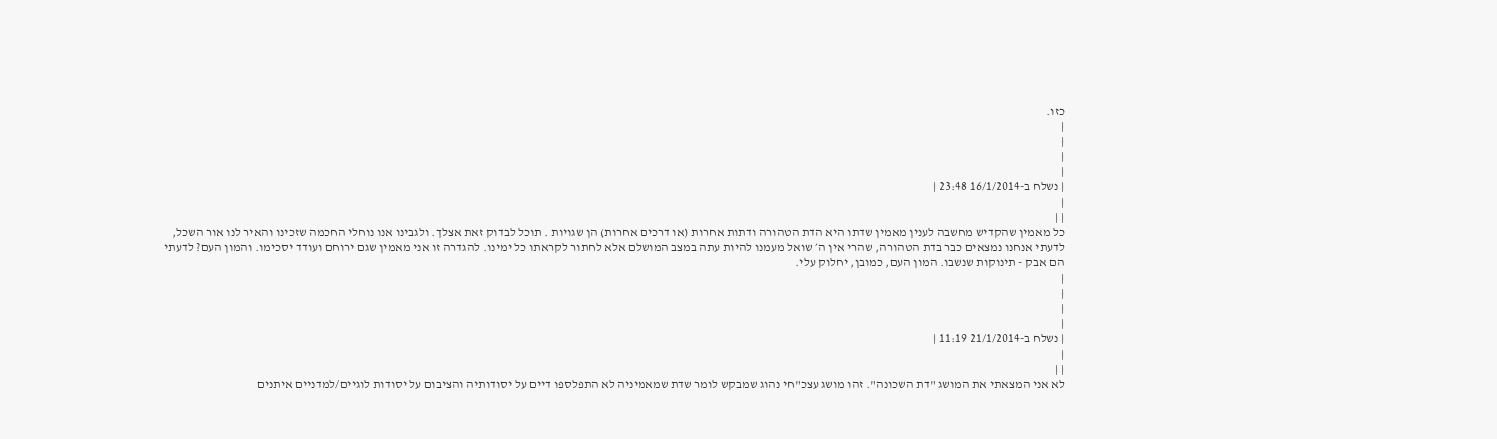כזו.
|
|
|
|
| נשלח ב-16/1/2014 23:48 |
|
| |
כל מאמין שהקדיש מחשבה לענין מאמין שדתו היא הדת הטהורה ודתות אחרות (או דרכים אחרות) הן שגויות . תוכל לבדוק זאת אצלך. ולגבינו אנו נוחלי החכמה שזכינו והאיר לנו אור השכל, לדעתי אנחנו נמצאים כבר בדת הטהורה, שהרי אין ה׳ שואל מעמנו להיות עתה במצב המושלם אלא לחתור לקראתו כל ימינו. להגדרה זו אני מאמין שגם ירוחם ועודד יסכימו. והמון העם? לדעתי הם אבק - תינוקות שנשבו. המון העם, כמובן, יחלוק עלי.
|
|
|
|
| נשלח ב-21/1/2014 11:19 |
|
| |
לא אני המצאתי את המושג "דת השכונה". זהו מושג עצכ"חי נהוג שמבקש לומר שדת שמאמיניה לא התפלספו דיים על יסודותיה והציבום על יסודות לוגיים/למדניים איתנים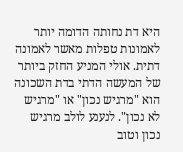היא דת נחותה הדומה יותר לאמונות טפלות מאשר לאמונה דתית. אולי המניע החזק ביותר של המעשה הדתי בדת השכונה הוא "מרגיש נכון" או "מרגיש לא נכון". לנענע לולב מרגיש נכון וטוב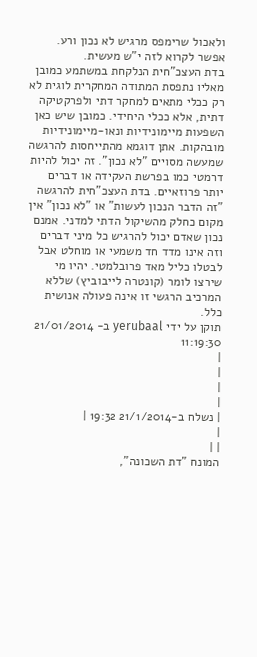ולאכול שרימפס מרגיש לא נכון ורע. אפשר לקרוא לזה י"ש מעשית.
בדת העצכ"חית הנלקחת במשתמע כמובן מאליו נתפסת המתודה המחקרית לוגית לא רק ככלי מתאים למחקר דתי ולפרקטיקה דתית, אלא ככלי היחידי. כמובן שיש כאן השפעות מיימונידיות ונאו-מיימונידיות מובהקות. אתן דוגמא מהתייחסות להרגשה שמעשה מסויים "לא נכון". זה יכול להיות דרמטי כמו בפרשת העקידה או דברים יותר פרוזאיים. בדת העצכ"חית להרגשה "זה הדבר הנכון לעשות" או "לא נכון" אין מקום כחלק מהשיקול הדתי למדני. אמנם נכון שאדם יכול להרגיש כל מיני דברים וזה אינו מדד חד משמעי או מוחלט אבל לבטלו כליל מאד פרובלמטי. יהיו מי שירצו לומר (קונטרה לייבוביץ) שללא המרכיב הרגשי זו אינה פעולה אנושית כלל.
תוקן על ידי yerubaal ב- 21/01/2014 11:19:30
|
|
|
|
| נשלח ב-21/1/2014 19:32 |
|
| |
המונח "דת השכונה",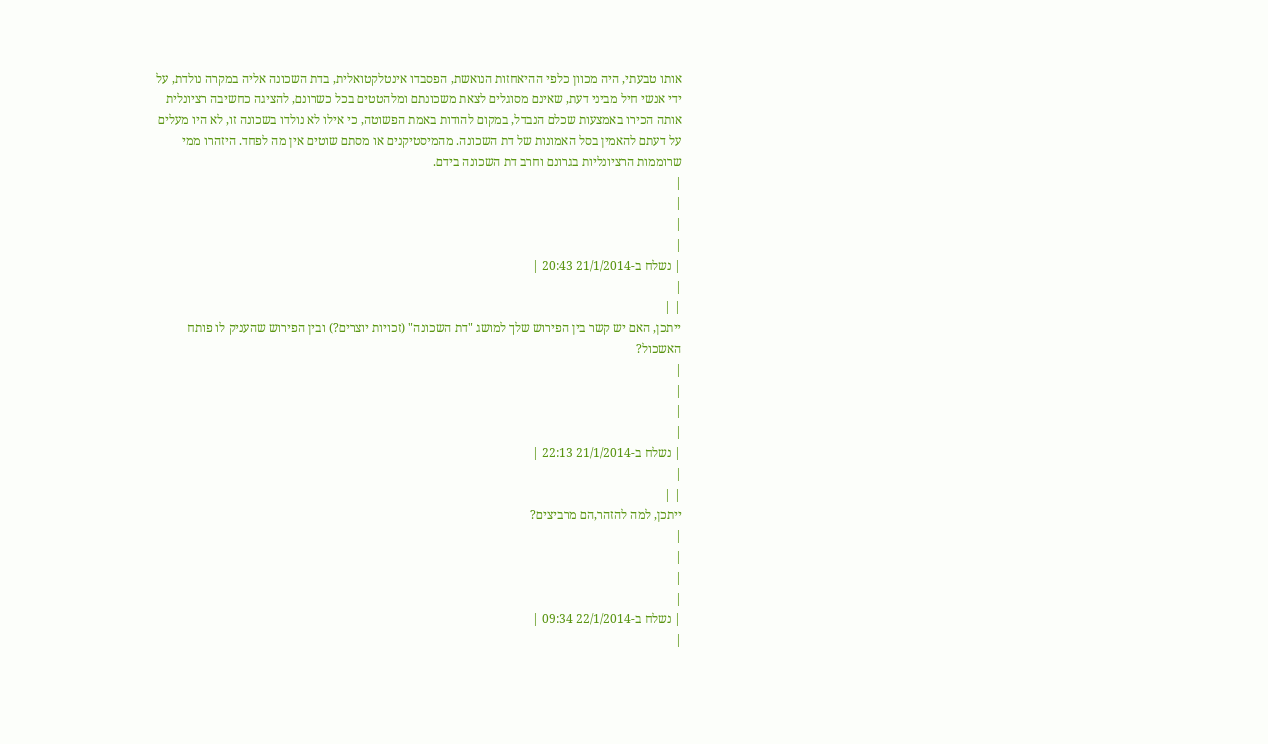אותו טבעתי, היה מכוון כלפי ההיאחזות הנואשת, הפסבדו אינטלקטואלית, בדת השכונה אליה במקרה נולדת, על ידי אנשי חיל מביני דעת, שאינם מסוגלים לצאת משכונתם ומלהטטים בכל כשרונם, להציגה כחשיבה רציונלית אותה הכירו באמצעות שכלם הנבדל, במקום להודות באמת הפשוטה, כי אילו לא נולדו בשכונה זו, לא היו מעלים על דעתם להאמין בסל האמונות של דת השכונה. מהמיסטיקנים או מסתם שוטים אין מה לפחד. היזהרו ממי שרוממות הרציונליות בגרונם וחרב דת השכונה בידם.
|
|
|
|
| נשלח ב-21/1/2014 20:43 |
|
| |
ייתכן, האם יש קשר בין הפירוש שלך למושג "דת השכונה" (זכויות יוצרים?) ובין הפירוש שהעניק לו פותח האשכול?
|
|
|
|
| נשלח ב-21/1/2014 22:13 |
|
| |
ייתכן, למה להזהר,הם מרביצים?
|
|
|
|
| נשלח ב-22/1/2014 09:34 |
|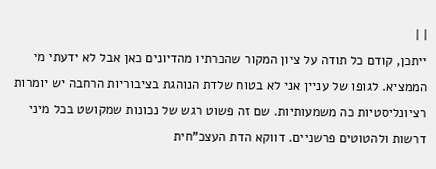| |
ייתכן, קודם כל תודה על ציון המקור שהכרתיו מהדיונים כאן אבל לא ידעתי מי הממציא. לגופו של עניין אני לא בטוח שלדת הנוהגת בציבוריות הרחבה יש יומרות רציונליסטיות כה משמעותיות. שם זה פשוט רגש של נכונות שמקושט בכל מיני דרשות ולהטוטים פרשניים. דווקא הדת העצכ"חית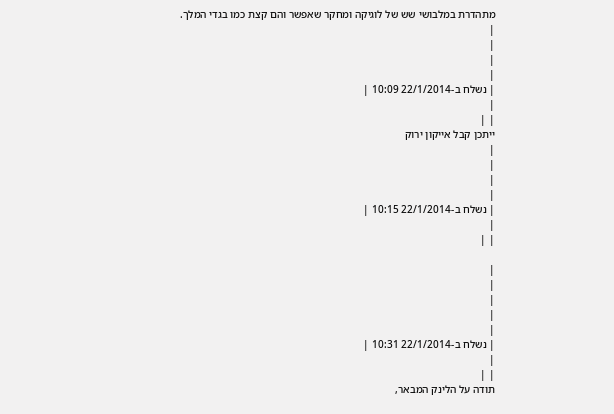מתהדרת במלבושי שש של לוגיקה ומחקר שאפשר והם קצת כמו בגדי המלך.
|
|
|
|
| נשלח ב-22/1/2014 10:09 |
|
| |
ייתכן קבל אייקון ירוק
|
|
|
|
| נשלח ב-22/1/2014 10:15 |
|
| |

|
|
|
|
|
| נשלח ב-22/1/2014 10:31 |
|
| |
תודה על הלינק המבאר,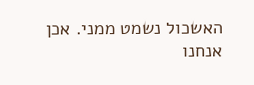האשכול נשמט ממני. אכן אנחנו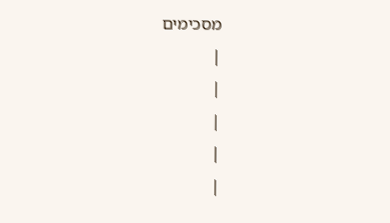מסכימים
|
|
|
|
|